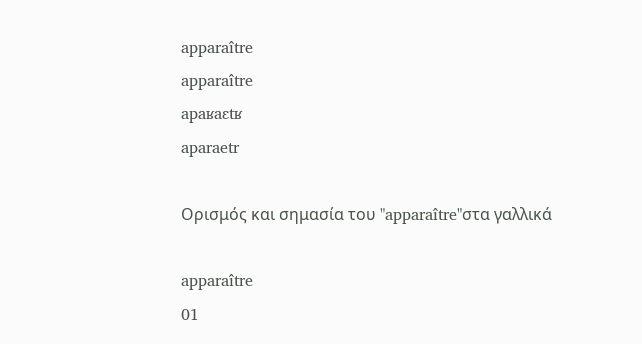apparaître
apparaître
apaʁaɛtʁ
aparaetr

Ορισμός και σημασία του "apparaître"στα γαλλικά

apparaître
01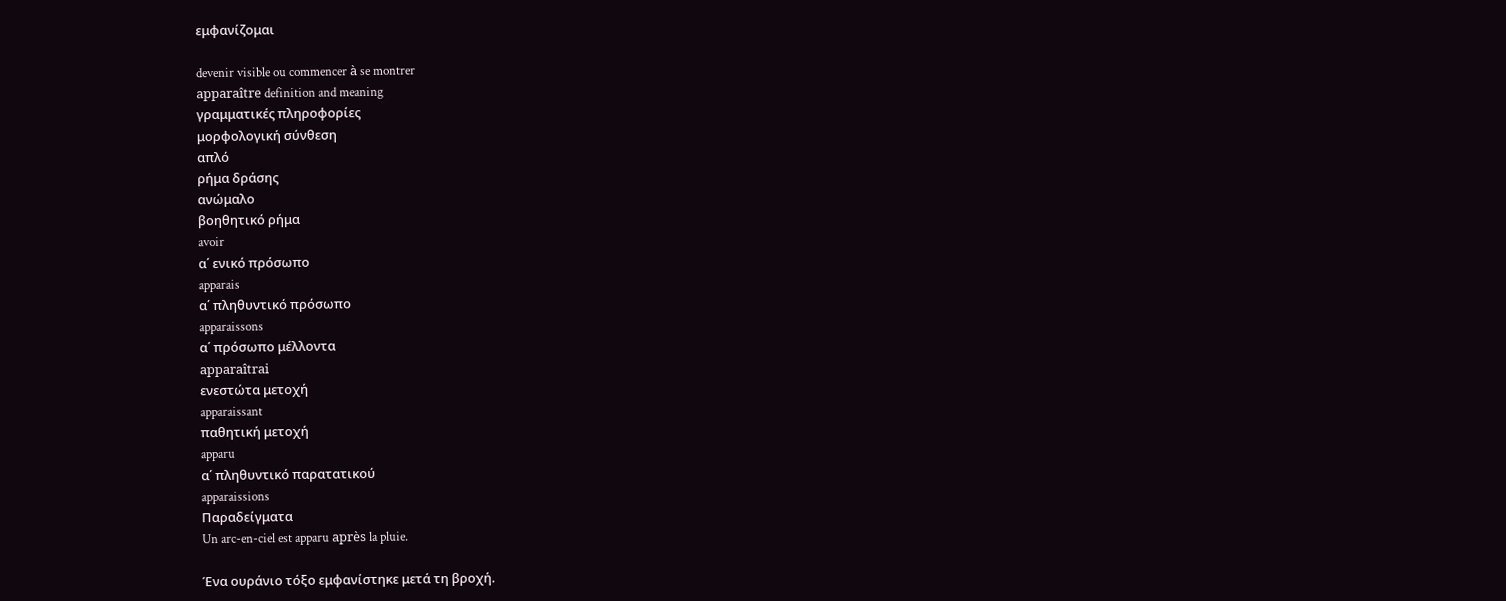εμφανίζομαι

devenir visible ou commencer à se montrer
apparaître definition and meaning
γραμματικές πληροφορίες
μορφολογική σύνθεση
απλό
ρήμα δράσης
ανώμαλο
βοηθητικό ρήμα
avoir
α΄ ενικό πρόσωπο
apparais
α΄ πληθυντικό πρόσωπο
apparaissons
α΄ πρόσωπο μέλλοντα
apparaîtrai
ενεστώτα μετοχή
apparaissant
παθητική μετοχή
apparu
α΄ πληθυντικό παρατατικού
apparaissions
Παραδείγματα
Un arc-en-ciel est apparu après la pluie.

Ένα ουράνιο τόξο εμφανίστηκε μετά τη βροχή.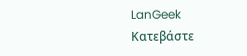LanGeek
Κατεβάστε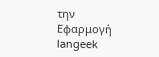την Εφαρμογή
langeek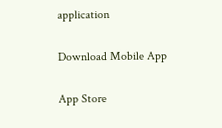application

Download Mobile App

App Store